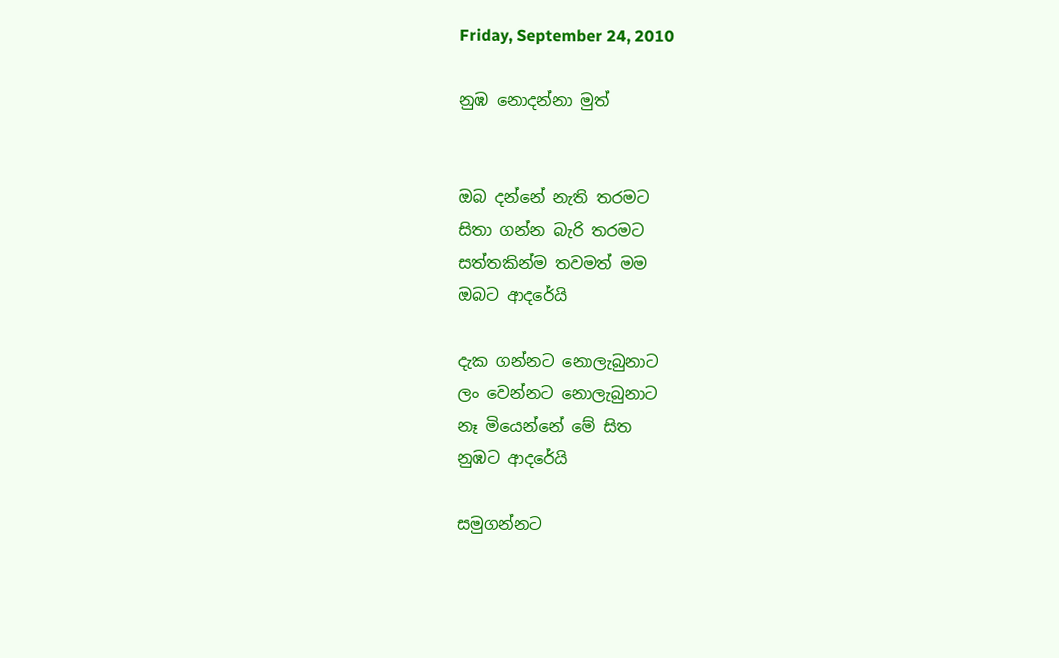Friday, September 24, 2010

නුඹ නොදන්නා මුත්


ඔබ දන්නේ නැති තරමට
සිතා ගන්න බැරි තරම‍ට
සත්තකින්ම තවමත් මම
ඔබ‍ට ආදරේයි

දැක ගන්නට නොලැබුනා‍ට
ලං වෙන්න‍ට නොලැබුනාට
නෑ මියෙන්නේ මේ සිත
නුඹ‍ට ආදරේයි

සමුගන්නට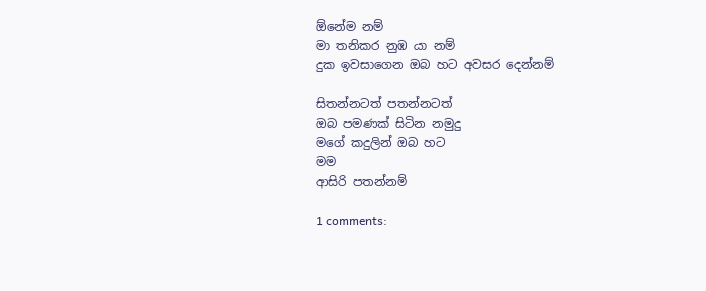ඕනේම නම්
මා තනිකර නුඹ යා නම්
දුක ඉවසාගෙන ඔබ හ‍ට අවසර දෙන්නම්

සිතන්න‍ටත් පතන්න‍ටත්
ඔබ පමණක් සිටින නමුදු
මගේ කදුලින් ඔබ හට
මම
ආසිරි පතන්නම්

1 comments: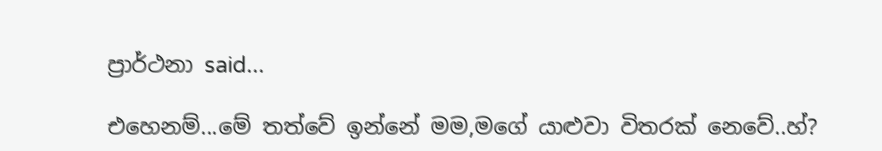ප්‍රාර්ථනා said...

එහෙනම්...මේ තත්වේ ඉන්නේ මම,මගේ යාළුවා විතරක් නෙවේ..හ්?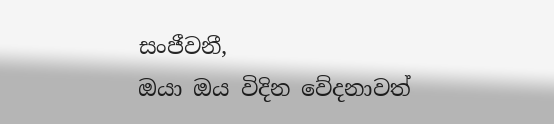සංජීවනී,
ඔයා ඔය විදින වේදනාවත්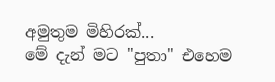අමුතුම මිහිරක්...
මේ දැන් මට "පුතා" එහෙම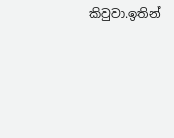කිවුවා.ඉතින්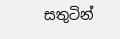සතුටින්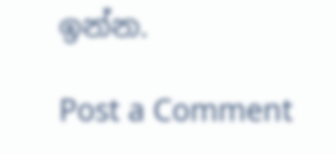ඉන්න.

Post a Comment